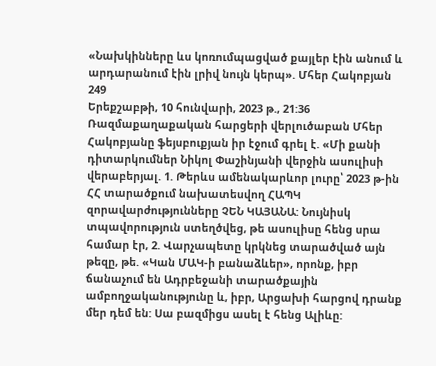«Նախկինները ևս կոռումպացված քայլեր էին անում և արդարանում էին լրիվ նույն կերպ». Մհեր Հակոբյան
249
Երեքշաբթի, 10 հունվարի, 2023 թ., 21:36
Ռազմաքաղաքական հարցերի վերլուծաբան Մհեր Հակոբյանը ֆեյսբուքյան իր էջում գրել է. «Մի քանի դիտարկումներ Նիկոլ Փաշինյանի վերջին ասուլիսի վերաբերյալ. 1. Թերևս ամենակարևոր լուրը՝ 2023 թ-ին ՀՀ տարածքում նախատեսվող ՀԱՊԿ զորավարժությունները ՉԵՆ ԿԱՅԱՆԱ: Նույնիսկ տպավորություն ստեղծվեց, թե ասուլիսը հենց սրա համար էր, 2. Վարչապետը կրկնեց տարածված այն թեզը, թե. «Կան ՄԱԿ-ի բանաձևեր», որոնք, իբր ճանաչում են Ադրբեջանի տարածքային ամբողջականությունը և, իբր, Արցախի հարցով դրանք մեր դեմ են: Սա բազմիցս ասել է հենց Ալիևը: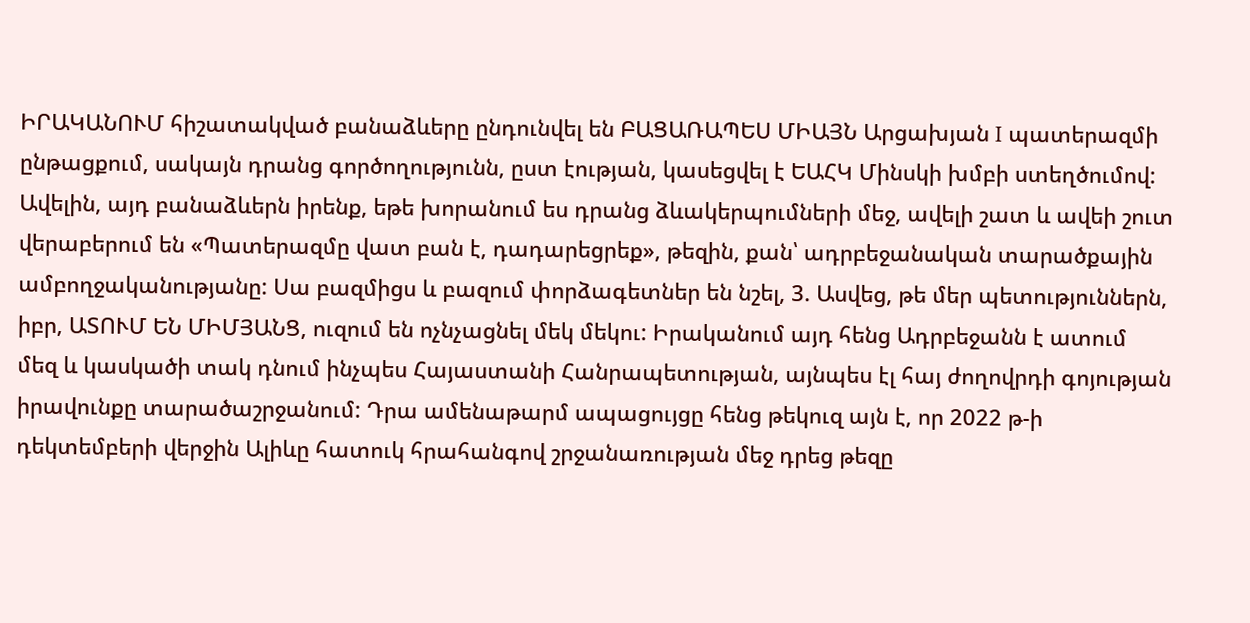ԻՐԱԿԱՆՈՒՄ հիշատակված բանաձևերը ընդունվել են ԲԱՑԱՌԱՊԵՍ ՄԻԱՅՆ Արցախյան I պատերազմի ընթացքում, սակայն դրանց գործողությունն, ըստ էության, կասեցվել է ԵԱՀԿ Մինսկի խմբի ստեղծումով: Ավելին, այդ բանաձևերն իրենք, եթե խորանում ես դրանց ձևակերպումների մեջ, ավելի շատ և ավեի շուտ վերաբերում են «Պատերազմը վատ բան է, դադարեցրեք», թեզին, քան՝ ադրբեջանական տարածքային ամբողջականությանը: Սա բազմիցս և բազում փորձագետներ են նշել, 3. Ասվեց, թե մեր պետություններն, իբր, ԱՏՈՒՄ ԵՆ ՄԻՄՅԱՆՑ, ուզում են ոչնչացնել մեկ մեկու: Իրականում այդ հենց Ադրբեջանն է ատում մեզ և կասկածի տակ դնում ինչպես Հայաստանի Հանրապետության, այնպես էլ հայ ժողովրդի գոյության իրավունքը տարածաշրջանում: Դրա ամենաթարմ ապացույցը հենց թեկուզ այն է, որ 2022 թ-ի դեկտեմբերի վերջին Ալիևը հատուկ հրահանգով շրջանառության մեջ դրեց թեզը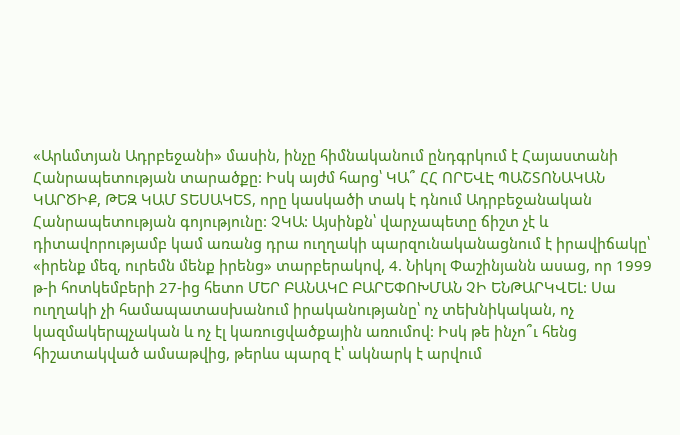«Արևմտյան Ադրբեջանի» մասին, ինչը հիմնականում ընդգրկում է Հայաստանի Հանրապետության տարածքը: Իսկ այժմ հարց՝ ԿԱ՞ ՀՀ ՈՐԵՎԷ ՊԱՇՏՈՆԱԿԱՆ ԿԱՐԾԻՔ, ԹԵԶ ԿԱՄ ՏԵՍԱԿԵՏ, որը կասկածի տակ է դնում Ադրբեջանական Հանրապետության գոյությունը: ՉԿԱ: Այսինքն՝ վարչապետը ճիշտ չէ և դիտավորությամբ կամ առանց դրա ուղղակի պարզունականացնում է իրավիճակը՝ «իրենք մեզ, ուրեմն մենք իրենց» տարբերակով, 4. Նիկոլ Փաշինյանն ասաց, որ 1999 թ-ի հոտկեմբերի 27-ից հետո ՄԵՐ ԲԱՆԱԿԸ ԲԱՐԵՓՈԽՄԱՆ ՉԻ ԵՆԹԱՐԿՎԵԼ: Սա ուղղակի չի համապատասխանում իրականությանը՝ ոչ տեխնիկական, ոչ կազմակերպչական և ոչ էլ կառուցվածքային առումով: Իսկ թե ինչո՞ւ հենց հիշատակված ամսաթվից, թերևս պարզ է՝ ակնարկ է արվում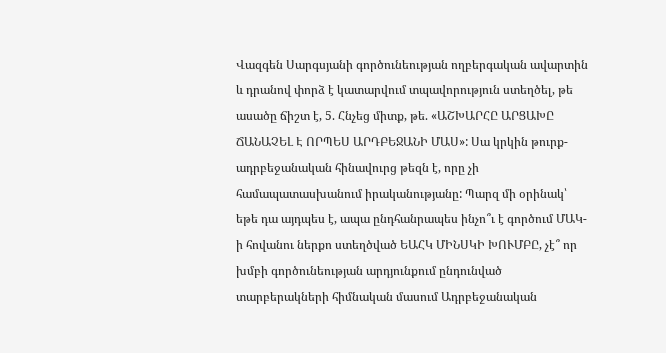Վազգեն Սարգսյանի գործունեության ողբերգական ավարտին և դրանով փորձ է կատարվում տպավորություն ստեղծել, թե ասածը ճիշտ է, 5. Հնչեց միտք, թե. «ԱՇԽԱՐՀԸ ԱՐՑԱԽԸ ՃԱՆԱՉԵԼ Է ՈՐՊԵՍ ԱՐԴԲԵՋԱՆԻ ՄԱՍ»: Սա կրկին թուրք-ադրբեջանական հինավուրց թեզն է, որը չի համապատասխանում իրականությանը: Պարզ մի օրինակ՝ եթե դա այդպես է, ապա ընդհանրապես ինչո՞ւ է գործում ՄԱԿ-ի հովանու ներքո ստեղծված ԵԱՀԿ ՄԻՆՍԿԻ ԽՈՒՄԲԸ, չէ՞ որ խմբի գործունեության արդյունքում ընդունված տարբերակների հիմնական մասում Ադրբեջանական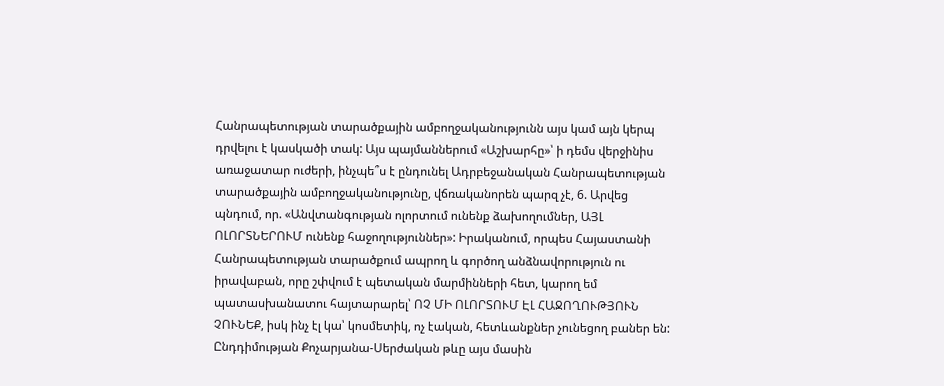Հանրապետության տարածքային ամբողջականությունն այս կամ այն կերպ դրվելու է կասկածի տակ: Այս պայմաններում «Աշխարհը»՝ ի դեմս վերջինիս առաջատար ուժերի, ինչպե՞ս է ընդունել Ադրբեջանական Հանրապետության տարածքային ամբողջականությունը, վճռականորեն պարզ չէ, 6. Արվեց պնդում, որ. «Անվտանգության ոլորտում ունենք ձախողումներ, ԱՅԼ ՈԼՈՐՏՆԵՐՈՒՄ ունենք հաջողություններ»: Իրականում, որպես Հայաստանի Հանրապետության տարածքում ապրող և գործող անձնավորություն ու իրավաբան, որը շփվում է պետական մարմինների հետ, կարող եմ պատասխանատու հայտարարել՝ ՈՉ ՄԻ ՈԼՈՐՏՈՒՄ ԷԼ ՀԱՋՈՂՈՒԹՅՈՒՆ ՉՈՒՆԵՔ, իսկ ինչ էլ կա՝ կոսմետիկ, ոչ էական, հետևանքներ չունեցող բաներ են: Ընդդիմության Քոչարյանա-Սերժական թևը այս մասին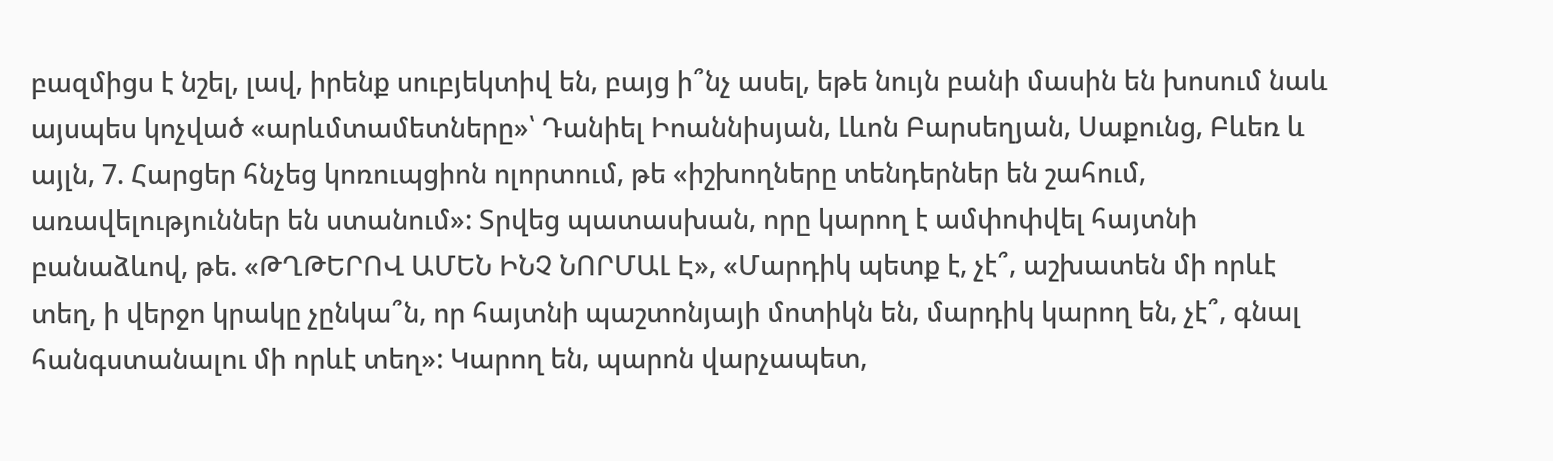բազմիցս է նշել, լավ, իրենք սուբյեկտիվ են, բայց ի՞նչ ասել, եթե նույն բանի մասին են խոսում նաև այսպես կոչված «արևմտամետները»՝ Դանիել Իոաննիսյան, Լևոն Բարսեղյան, Սաքունց, Բևեռ և այլն, 7. Հարցեր հնչեց կոռուպցիոն ոլորտում, թե «իշխողները տենդերներ են շահում, առավելություններ են ստանում»: Տրվեց պատասխան, որը կարող է ամփոփվել հայտնի բանաձևով, թե. «ԹՂԹԵՐՈՎ ԱՄԵՆ ԻՆՉ ՆՈՐՄԱԼ Է», «Մարդիկ պետք է, չէ՞, աշխատեն մի որևէ տեղ, ի վերջո կրակը չընկա՞ն, որ հայտնի պաշտոնյայի մոտիկն են, մարդիկ կարող են, չէ՞, գնալ հանգստանալու մի որևէ տեղ»: Կարող են, պարոն վարչապետ,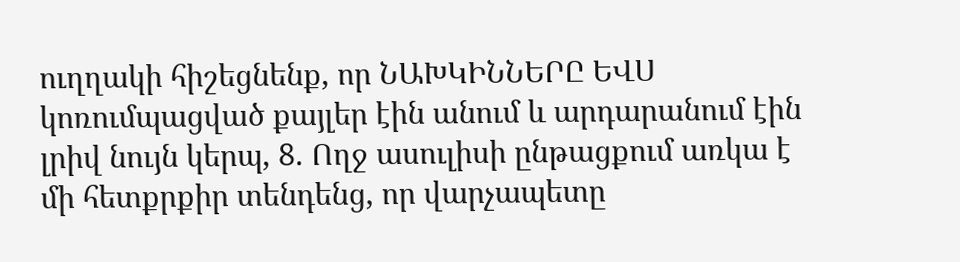ուղղակի հիշեցնենք, որ ՆԱԽԿԻՆՆԵՐԸ ԵՎՍ կոռումպացված քայլեր էին անում և արդարանում էին լրիվ նույն կերպ, 8. Ողջ ասուլիսի ընթացքում առկա է մի հետքրքիր տենդենց, որ վարչապետը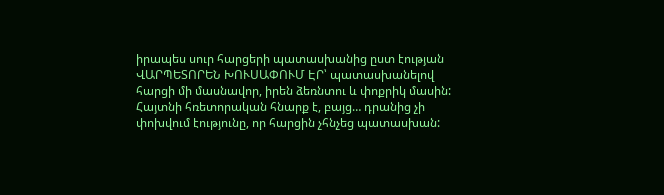իրապես սուր հարցերի պատասխանից ըստ էության ՎԱՐՊԵՏՈՐԵՆ ԽՈՒՍԱՓՈՒՄ ԷՐ՝ պատասխանելով հարցի մի մասնավոր, իրեն ձեռնտու և փոքրիկ մասին: Հայտնի հռետորական հնարք է, բայց… դրանից չի փոխվում էությունը, որ հարցին չհնչեց պատասխան: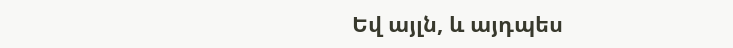Եվ այլն, և այդպես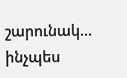շարունակ… ինչպես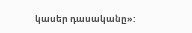կասեր դասականը»: